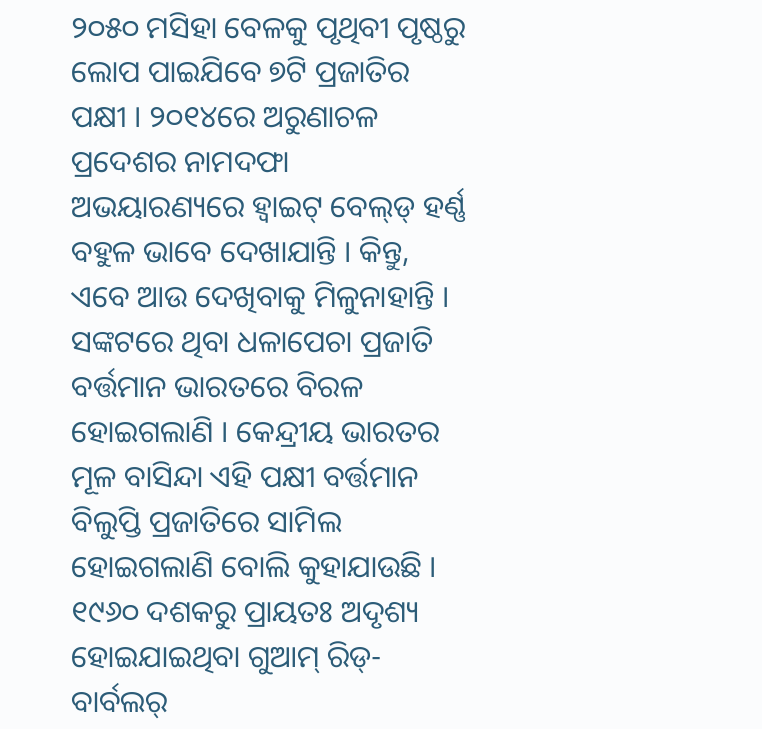୨୦୫୦ ମସିହା ବେଳକୁ ପୃଥିବୀ ପୃଷ୍ଠରୁ ଲୋପ ପାଇଯିବେ ୭ଟି ପ୍ରଜାତିର ପକ୍ଷୀ । ୨୦୧୪ରେ ଅରୁଣାଚଳ ପ୍ରଦେଶର ନାମଦଫା ଅଭୟାରଣ୍ୟରେ ହ୍ୱାଇଟ୍ ବେଲ୍‌ଡ୍‌ ହର୍ଣ୍ଣ ବହୁଳ ଭାବେ ଦେଖାଯାନ୍ତି । କିନ୍ତୁ, ଏବେ ଆଉ ଦେଖିବାକୁ ମିଳୁନାହାନ୍ତି । ସଙ୍କଟରେ ଥିବା ଧଳାପେଚା ପ୍ରଜାତି ବର୍ତ୍ତମାନ ଭାରତରେ ବିରଳ ହୋଇଗଲାଣି । କେନ୍ଦ୍ରୀୟ ଭାରତର ମୂଳ ବାସିନ୍ଦା ଏହି ପକ୍ଷୀ ବର୍ତ୍ତମାନ ବିଲୁପ୍ତି ପ୍ରଜାତିରେ ସାମିଲ ହୋଇଗଲାଣି ବୋଲି କୁହାଯାଉଛି । ୧୯୬୦ ଦଶକରୁ ପ୍ରାୟତଃ ଅଦୃଶ୍ୟ ହୋଇଯାଇଥିବା ଗୁଆମ୍ ରିଡ୍-ବାର୍ବଲର୍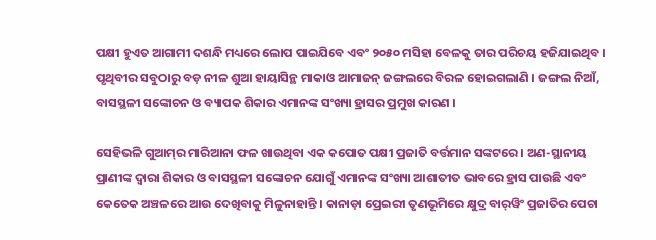ପକ୍ଷୀ ହୁଏତ ଆଗାମୀ ଦଶନ୍ଧି ମଧ୍ୟରେ ଲୋପ ପାଇଯିବେ ଏବଂ ୨୦୫୦ ମସିହା ବେଳକୁ ତାର ପରିଚୟ ହଜିଯାଇଥିବ । ପୃଥିବୀର ସବୁଠାରୁ ବଡ଼ ନୀଳ ଶୁଆ ହାୟାସିନ୍ଥ ମାକାଓ ଆମାଜନ୍ ଜଙ୍ଗଲରେ ବିରଳ ହୋଇଗଲାଣି । ଜଙ୍ଗଲ ନିଆଁ, ବାସସ୍ଥଳୀ ସଙ୍କୋଚନ ଓ ବ୍ୟାପକ ଶିକାର ଏମାନଙ୍କ ସଂଖ୍ୟା ହ୍ରାସର ପ୍ରମୁଖ କାରଣ ।

ସେହିଭଳି ଗୁଆମ୍‌ର ମାରିଆନା ଫଳ ଖାଉଥିବା ଏକ କପୋତ ପକ୍ଷୀ ପ୍ରଜାତି ବର୍ତ୍ତମାନ ସଙ୍କଟରେ । ଅଣ-ସ୍ଥାନୀୟ ପ୍ରାଣୀଙ୍କ ଦ୍ୱାରା ଶିକାର ଓ ବାସସ୍ଥଳୀ ସଙ୍କୋଚନ ଯୋଗୁଁ ଏମାନଙ୍କ ସଂଖ୍ୟା ଆଶାତୀତ ଭାବରେ ହ୍ରାସ ପାଉଛି ଏବଂ କେତେକ ଅଞ୍ଚଳରେ ଆଉ ଦେଖିବାକୁ ମିଳୁନାହାନ୍ତି । କାନାଡ଼ା ପ୍ରେଇରୀ ତୃଣଭୂମିରେ କ୍ଷୁଦ୍ର ବାର୍‌ୱିଂ ପ୍ରଜାତିର ପେଚା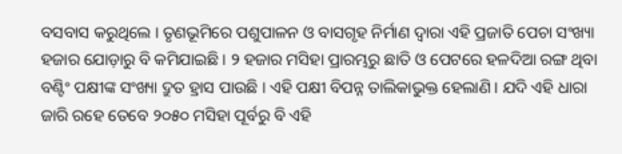ବସବାସ କରୁଥିଲେ । ତୃଣଭୂମିରେ ପଶୁପାଳନ ଓ ବାସଗୃହ ନିର୍ମାଣ ଦ୍ୱାରା ଏହି ପ୍ରଜାତି ପେଚା ସଂଖ୍ୟା ହଜାର ଯୋଡ଼ାରୁ ବି କମିଯାଇଛି । ୨ ହଜାର ମସିହା ପ୍ରାରମ୍ଭରୁ ଛାତି ଓ ପେଟରେ ହଳଦିଆ ରଙ୍ଗ ଥିବା ବଣ୍ଟିଂ ପକ୍ଷୀଙ୍କ ସଂଖ୍ୟା ଦ୍ରୁତ ହ୍ରାସ ପାଉଛି । ଏହି ପକ୍ଷୀ ବିପନ୍ନ ତାଲିକାଭୁକ୍ତ ହେଲାଣି । ଯଦି ଏହି ଧାରା ଜାରି ରହେ ତେବେ ୨୦୫୦ ମସିହା ପୂର୍ବରୁ ବି ଏହି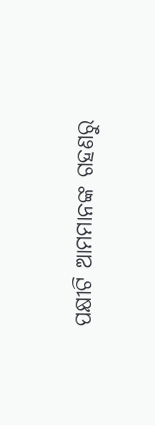ପକ୍ଷୀଟି ଆମମାନଙ୍କ ଗହଣରୁ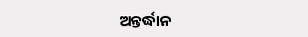ଅନ୍ତର୍ଦ୍ଧାନ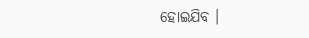ହୋଇଯିବ ।